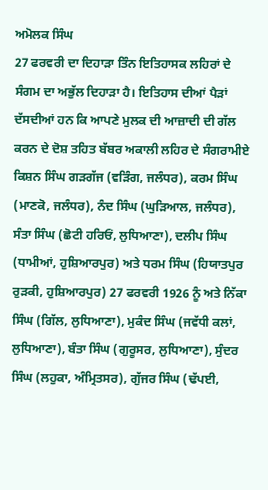ਅਮੋਲਕ ਸਿੰਘ
27 ਫਰਵਰੀ ਦਾ ਦਿਹਾੜਾ ਤਿੰਨ ਇਤਿਹਾਸਕ ਲਹਿਰਾਂ ਦੇ ਸੰਗਮ ਦਾ ਅਭੁੱਲ ਦਿਹਾੜਾ ਹੈ। ਇਤਿਹਾਸ ਦੀਆਂ ਪੈੜਾਂ ਦੱਸਦੀਆਂ ਹਨ ਕਿ ਆਪਣੇ ਮੁਲਕ ਦੀ ਆਜ਼ਾਦੀ ਦੀ ਗੱਲ ਕਰਨ ਦੇ ਦੋਸ਼ ਤਹਿਤ ਬੱਬਰ ਅਕਾਲੀ ਲਹਿਰ ਦੇ ਸੰਗਰਾਮੀਏ ਕਿਸ਼ਨ ਸਿੰਘ ਗੜਗੱਜ (ਵੜਿੰਗ, ਜਲੰਧਰ), ਕਰਮ ਸਿੰਘ (ਮਾਣਕੋ, ਜਲੰਧਰ), ਨੰਦ ਸਿੰਘ (ਘੁੜਿਆਲ, ਜਲੰਧਰ), ਸੰਤਾ ਸਿੰਘ (ਛੋਟੀ ਹਰਿਓਂ, ਲੁਧਿਆਣਾ), ਦਲੀਪ ਸਿੰਘ (ਧਾਮੀਆਂ, ਹੁਸ਼ਿਆਰਪੁਰ) ਅਤੇ ਧਰਮ ਸਿੰਘ (ਹਿਯਾਤਪੁਰ ਰੁੜਕੀ, ਹੁਸ਼ਿਆਰਪੁਰ) 27 ਫਰਵਰੀ 1926 ਨੂੰ ਅਤੇ ਨਿੱਕਾ ਸਿੰਘ (ਗਿੱਲ, ਲੁਧਿਆਣਾ), ਮੁਕੰਦ ਸਿੰਘ (ਜਵੱਧੀ ਕਲਾਂ, ਲੁਧਿਆਣਾ), ਬੰਤਾ ਸਿੰਘ (ਗੁਰੂਸਰ, ਲੁਧਿਆਣਾ), ਸੁੰਦਰ ਸਿੰਘ (ਲਹੁਕਾ, ਅੰਮ੍ਰਿਤਸਰ), ਗੁੱਜਰ ਸਿੰਘ (ਢੱਪਈ,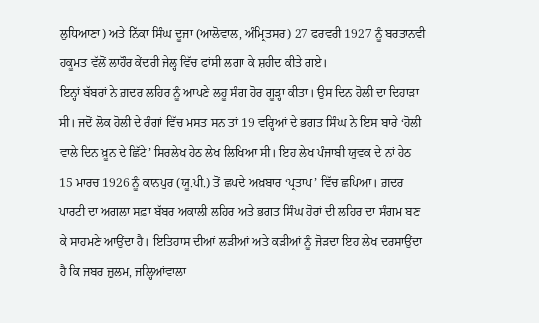ਲੁਧਿਆਣਾ) ਅਤੇ ਨਿੱਕਾ ਸਿੰਘ ਦੂਜਾ (ਆਲੋਵਾਲ, ਅੰਮ੍ਰਿਤਸਰ) 27 ਫਰਵਰੀ 1927 ਨੂੰ ਬਰਤਾਨਵੀ ਹਕੂਮਤ ਵੱਲੋਂ ਲਾਹੌਰ ਕੇਂਦਰੀ ਜੇਲ੍ਹ ਵਿੱਚ ਫਾਂਸੀ ਲਗਾ ਕੇ ਸ਼ਹੀਦ ਕੀਤੇ ਗਏ।
ਇਨ੍ਹਾਂ ਬੱਬਰਾਂ ਨੇ ਗ਼ਦਰ ਲਹਿਰ ਨੂੰ ਆਪਣੇ ਲਹੂ ਸੰਗ ਹੋਰ ਗੂੜ੍ਹਾ ਕੀਤਾ। ਉਸ ਦਿਨ ਹੋਲੀ ਦਾ ਦਿਹਾੜਾ ਸੀ। ਜਦੋਂ ਲੋਕ ਹੋਲੀ ਦੇ ਰੰਗਾਂ ਵਿੱਚ ਮਸਤ ਸਨ ਤਾਂ 19 ਵਰ੍ਹਿਆਂ ਦੇ ਭਗਤ ਸਿੰਘ ਨੇ ਇਸ ਬਾਰੇ ‘ਹੋਲੀ ਵਾਲੇ ਦਿਨ ਖ਼ੂਨ ਦੇ ਛਿੱਟੇ’ ਸਿਰਲੇਖ ਹੇਠ ਲੇਖ ਲਿਖਿਆ ਸੀ। ਇਹ ਲੇਖ ਪੰਜਾਬੀ ਯੁਵਕ ਦੇ ਨਾਂ ਹੇਠ 15 ਮਾਰਚ 1926 ਨੂੰ ਕਾਨਪੁਰ (ਯੂ.ਪੀ.) ਤੋਂ ਛਪਦੇ ਅਖ਼ਬਾਰ ‘ਪ੍ਰਤਾਪ’ ਵਿੱਚ ਛਪਿਆ। ਗ਼ਦਰ ਪਾਰਟੀ ਦਾ ਅਗਲਾ ਸਫ਼ਾ ਬੱਬਰ ਅਕਾਲੀ ਲਹਿਰ ਅਤੇ ਭਗਤ ਸਿੰਘ ਹੋਰਾਂ ਦੀ ਲਹਿਰ ਦਾ ਸੰਗਮ ਬਣ ਕੇ ਸਾਹਮਣੇ ਆਉਂਦਾ ਹੈ। ਇਤਿਹਾਸ ਦੀਆਂ ਲੜੀਆਂ ਅਤੇ ਕੜੀਆਂ ਨੂੰ ਜੋੜਦਾ ਇਹ ਲੇਖ ਦਰਸਾਉਂਦਾ ਹੈ ਕਿ ਜਬਰ ਜ਼ੁਲਮ, ਜਲ੍ਹਿਆਂਵਾਲਾ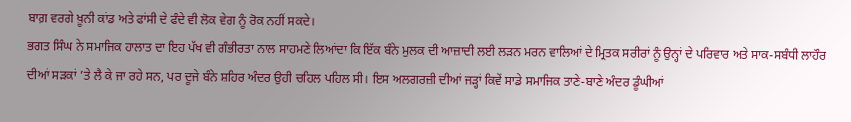ਬਾਗ਼ ਵਰਗੇ ਖ਼ੂਨੀ ਕਾਂਡ ਅਤੇ ਫਾਂਸੀ ਦੇ ਫੰਦੇ ਵੀ ਲੋਕ ਵੇਗ ਨੂੰ ਰੋਕ ਨਹੀਂ ਸਕਦੇ।
ਭਗਤ ਸਿੰਘ ਨੇ ਸਮਾਜਿਕ ਹਾਲਾਤ ਦਾ ਇਹ ਪੱਖ ਵੀ ਗੰਭੀਰਤਾ ਨਾਲ ਸਾਹਮਣੇ ਲਿਆਂਦਾ ਕਿ ਇੱਕ ਬੰਨੇ ਮੁਲਕ ਦੀ ਆਜ਼ਾਦੀ ਲਈ ਲੜਨ ਮਰਨ ਵਾਲਿਆਂ ਦੇ ਮ੍ਰਿਤਕ ਸਰੀਰਾਂ ਨੂੰ ਉਨ੍ਹਾਂ ਦੇ ਪਰਿਵਾਰ ਅਤੇ ਸਾਕ-ਸਬੰਧੀ ਲਾਹੌਰ ਦੀਆਂ ਸੜਕਾਂ ’ਤੇ ਲੈ ਕੇ ਜਾ ਰਹੇ ਸਨ, ਪਰ ਦੂਜੇ ਬੰਨੇ ਸ਼ਹਿਰ ਅੰਦਰ ਉਹੀ ਚਹਿਲ ਪਹਿਲ ਸੀ। ਇਸ ਅਲਗਰਜ਼ੀ ਦੀਆਂ ਜੜ੍ਹਾਂ ਕਿਵੇਂ ਸਾਡੇ ਸਮਾਜਿਕ ਤਾਣੇ-ਬਾਣੇ ਅੰਦਰ ਡੂੰਘੀਆਂ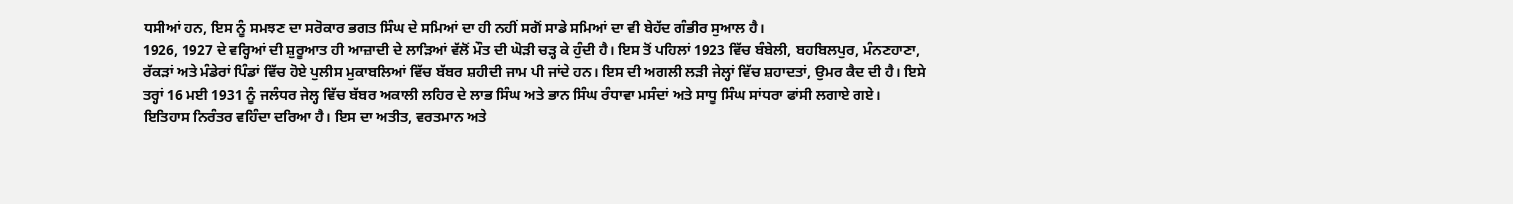ਧਸੀਆਂ ਹਨ, ਇਸ ਨੂੰ ਸਮਝਣ ਦਾ ਸਰੋਕਾਰ ਭਗਤ ਸਿੰਘ ਦੇ ਸਮਿਆਂ ਦਾ ਹੀ ਨਹੀਂ ਸਗੋਂ ਸਾਡੇ ਸਮਿਆਂ ਦਾ ਵੀ ਬੇਹੱਦ ਗੰਭੀਰ ਸੁਆਲ ਹੈ।
1926, 1927 ਦੇ ਵਰ੍ਹਿਆਂ ਦੀ ਸ਼ੁਰੂਆਤ ਹੀ ਆਜ਼ਾਦੀ ਦੇ ਲਾੜਿਆਂ ਵੱਲੋਂ ਮੌਤ ਦੀ ਘੋੜੀ ਚੜ੍ਹ ਕੇ ਹੁੰਦੀ ਹੈ। ਇਸ ਤੋਂ ਪਹਿਲਾਂ 1923 ਵਿੱਚ ਬੰਬੇਲੀ, ਬਹਬਿਲਪੁਰ, ਮੰਨਣਹਾਣਾ, ਰੱਕੜਾਂ ਅਤੇ ਮੰਡੇਰਾਂ ਪਿੰਡਾਂ ਵਿੱਚ ਹੋਏ ਪੁਲੀਸ ਮੁਕਾਬਲਿਆਂ ਵਿੱਚ ਬੱਬਰ ਸ਼ਹੀਦੀ ਜਾਮ ਪੀ ਜਾਂਦੇ ਹਨ। ਇਸ ਦੀ ਅਗਲੀ ਲੜੀ ਜੇਲ੍ਹਾਂ ਵਿੱਚ ਸ਼ਹਾਦਤਾਂ, ਉਮਰ ਕੈਦ ਦੀ ਹੈ। ਇਸੇ ਤਰ੍ਹਾਂ 16 ਮਈ 1931 ਨੂੰ ਜਲੰਧਰ ਜੇਲ੍ਹ ਵਿੱਚ ਬੱਬਰ ਅਕਾਲੀ ਲਹਿਰ ਦੇ ਲਾਭ ਸਿੰਘ ਅਤੇ ਭਾਨ ਸਿੰਘ ਰੰਧਾਵਾ ਮਸੰਦਾਂ ਅਤੇ ਸਾਧੂ ਸਿੰਘ ਸਾਂਧਰਾ ਫਾਂਸੀ ਲਗਾਏ ਗਏ।
ਇਤਿਹਾਸ ਨਿਰੰਤਰ ਵਹਿੰਦਾ ਦਰਿਆ ਹੈ। ਇਸ ਦਾ ਅਤੀਤ, ਵਰਤਮਾਨ ਅਤੇ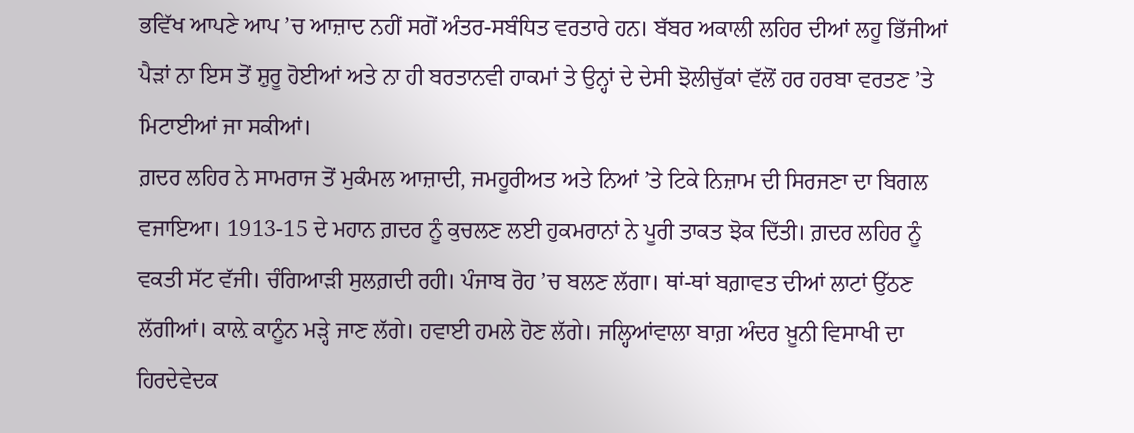ਭਵਿੱਖ ਆਪਣੇ ਆਪ ’ਚ ਆਜ਼ਾਦ ਨਹੀਂ ਸਗੋਂ ਅੰਤਰ-ਸਬੰਧਿਤ ਵਰਤਾਰੇ ਹਨ। ਬੱਬਰ ਅਕਾਲੀ ਲਹਿਰ ਦੀਆਂ ਲਹੂ ਭਿੱਜੀਆਂ ਪੈੜਾਂ ਨਾ ਇਸ ਤੋਂ ਸ਼ੁਰੂ ਹੋਈਆਂ ਅਤੇ ਨਾ ਹੀ ਬਰਤਾਨਵੀ ਹਾਕਮਾਂ ਤੇ ਉਨ੍ਹਾਂ ਦੇ ਦੇਸੀ ਝੋਲੀਚੁੱਕਾਂ ਵੱਲੋਂ ਹਰ ਹਰਬਾ ਵਰਤਣ ’ਤੇ ਮਿਟਾਈਆਂ ਜਾ ਸਕੀਆਂ।
ਗ਼ਦਰ ਲਹਿਰ ਨੇ ਸਾਮਰਾਜ ਤੋਂ ਮੁਕੰਮਲ ਆਜ਼ਾਦੀ, ਜਮਹੂਰੀਅਤ ਅਤੇ ਨਿਆਂ ’ਤੇ ਟਿਕੇ ਨਿਜ਼ਾਮ ਦੀ ਸਿਰਜਣਾ ਦਾ ਬਿਗਲ ਵਜਾਇਆ। 1913-15 ਦੇ ਮਹਾਨ ਗ਼ਦਰ ਨੂੰ ਕੁਚਲਣ ਲਈ ਹੁਕਮਰਾਨਾਂ ਨੇ ਪੂਰੀ ਤਾਕਤ ਝੋਕ ਦਿੱਤੀ। ਗ਼ਦਰ ਲਹਿਰ ਨੂੰ ਵਕਤੀ ਸੱਟ ਵੱਜੀ। ਚੰਗਿਆੜੀ ਸੁਲਗ਼ਦੀ ਰਹੀ। ਪੰਜਾਬ ਰੋਹ ’ਚ ਬਲਣ ਲੱਗਾ। ਥਾਂ-ਥਾਂ ਬਗ਼ਾਵਤ ਦੀਆਂ ਲਾਟਾਂ ਉੱਠਣ ਲੱਗੀਆਂ। ਕਾਲ਼ੇ ਕਾਨੂੰਨ ਮੜ੍ਹੇ ਜਾਣ ਲੱਗੇ। ਹਵਾਈ ਹਮਲੇ ਹੋਣ ਲੱਗੇ। ਜਲ੍ਹਿਆਂਵਾਲਾ ਬਾਗ਼ ਅੰਦਰ ਖ਼ੂਨੀ ਵਿਸਾਖੀ ਦਾ ਹਿਰਦੇਵੇਦਕ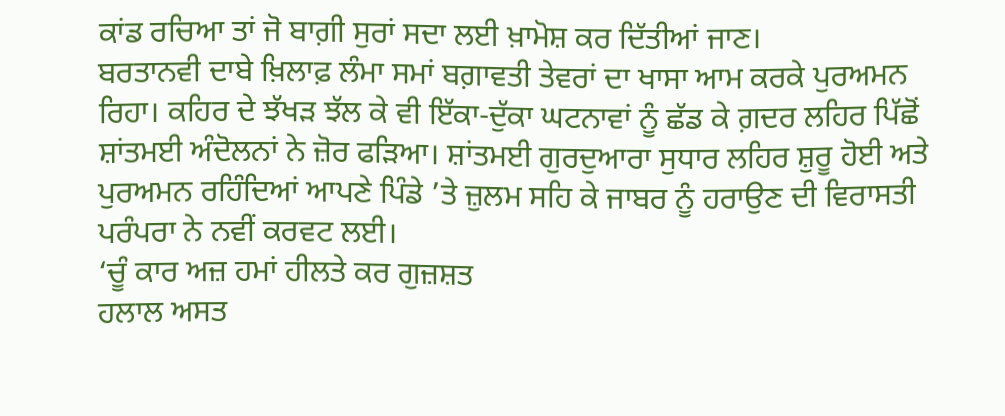ਕਾਂਡ ਰਚਿਆ ਤਾਂ ਜੋ ਬਾਗ਼ੀ ਸੁਰਾਂ ਸਦਾ ਲਈ ਖ਼ਾਮੋਸ਼ ਕਰ ਦਿੱਤੀਆਂ ਜਾਣ।
ਬਰਤਾਨਵੀ ਦਾਬੇ ਖ਼ਿਲਾਫ਼ ਲੰਮਾ ਸਮਾਂ ਬਗ਼ਾਵਤੀ ਤੇਵਰਾਂ ਦਾ ਖਾਸਾ ਆਮ ਕਰਕੇ ਪੁਰਅਮਨ ਰਿਹਾ। ਕਹਿਰ ਦੇ ਝੱਖੜ ਝੱਲ ਕੇ ਵੀ ਇੱਕਾ-ਦੁੱਕਾ ਘਟਨਾਵਾਂ ਨੂੰ ਛੱਡ ਕੇ ਗ਼ਦਰ ਲਹਿਰ ਪਿੱਛੋਂ ਸ਼ਾਂਤਮਈ ਅੰਦੋਲਨਾਂ ਨੇ ਜ਼ੋਰ ਫੜਿਆ। ਸ਼ਾਂਤਮਈ ਗੁਰਦੁਆਰਾ ਸੁਧਾਰ ਲਹਿਰ ਸ਼ੁਰੂ ਹੋਈ ਅਤੇ ਪੁਰਅਮਨ ਰਹਿੰਦਿਆਂ ਆਪਣੇ ਪਿੰਡੇ ’ਤੇ ਜ਼ੁਲਮ ਸਹਿ ਕੇ ਜਾਬਰ ਨੂੰ ਹਰਾਉਣ ਦੀ ਵਿਰਾਸਤੀ ਪਰੰਪਰਾ ਨੇ ਨਵੀਂ ਕਰਵਟ ਲਈ।
‘ਚੂੰ ਕਾਰ ਅਜ਼ ਹਮਾਂ ਹੀਲਤੇ ਕਰ ਗੁਜ਼ਸ਼ਤ
ਹਲਾਲ ਅਸਤ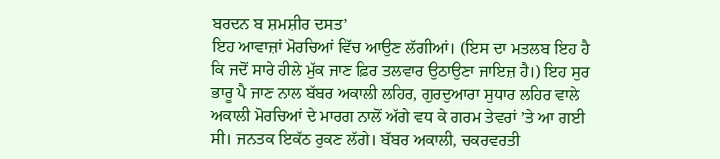ਬਰਦਨ ਬ ਸ਼ਮਸ਼ੀਰ ਦਸਤ’
ਇਹ ਆਵਾਜ਼ਾਂ ਮੋਰਚਿਆਂ ਵਿੱਚ ਆਉਣ ਲੱਗੀਆਂ। (ਇਸ ਦਾ ਮਤਲਬ ਇਹ ਹੈ ਕਿ ਜਦੋਂ ਸਾਰੇ ਹੀਲੇ ਮੁੱਕ ਜਾਣ ਫ਼ਿਰ ਤਲਵਾਰ ਉਠਾਉਣਾ ਜਾਇਜ਼ ਹੈ।) ਇਹ ਸੁਰ ਭਾਰੂ ਪੈ ਜਾਣ ਨਾਲ ਬੱਬਰ ਅਕਾਲੀ ਲਹਿਰ, ਗੁਰਦੁਆਰਾ ਸੁਧਾਰ ਲਹਿਰ ਵਾਲੇ ਅਕਾਲੀ ਮੋਰਚਿਆਂ ਦੇ ਮਾਰਗ ਨਾਲੋਂ ਅੱਗੇ ਵਧ ਕੇ ਗਰਮ ਤੇਵਰਾਂ ’ਤੇ ਆ ਗਈ ਸੀ। ਜਨਤਕ ਇਕੱਠ ਰੁਕਣ ਲੱਗੇ। ਬੱਬਰ ਅਕਾਲੀ, ਚਕਰਵਰਤੀ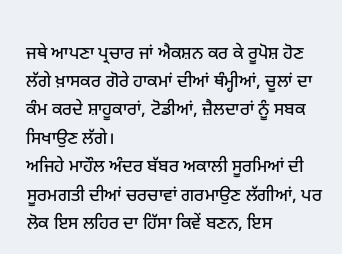ਜਥੇ ਆਪਣਾ ਪ੍ਰਚਾਰ ਜਾਂ ਐਕਸ਼ਨ ਕਰ ਕੇ ਰੂਪੋਸ਼ ਹੋਣ ਲੱਗੇ ਖ਼ਾਸਕਰ ਗੋਰੇ ਹਾਕਮਾਂ ਦੀਆਂ ਥੰਮ੍ਹੀਆਂ, ਚੂਲਾਂ ਦਾ ਕੰਮ ਕਰਦੇ ਸ਼ਾਹੂਕਾਰਾਂ, ਟੋਡੀਆਂ, ਜ਼ੈਲਦਾਰਾਂ ਨੂੰ ਸਬਕ ਸਿਖਾਉਣ ਲੱਗੇ।
ਅਜਿਹੇ ਮਾਹੌਲ ਅੰਦਰ ਬੱਬਰ ਅਕਾਲੀ ਸੂਰਮਿਆਂ ਦੀ ਸੂਰਮਗਤੀ ਦੀਆਂ ਚਰਚਾਵਾਂ ਗਰਮਾਉਣ ਲੱਗੀਆਂ, ਪਰ ਲੋਕ ਇਸ ਲਹਿਰ ਦਾ ਹਿੱਸਾ ਕਿਵੇਂ ਬਣਨ, ਇਸ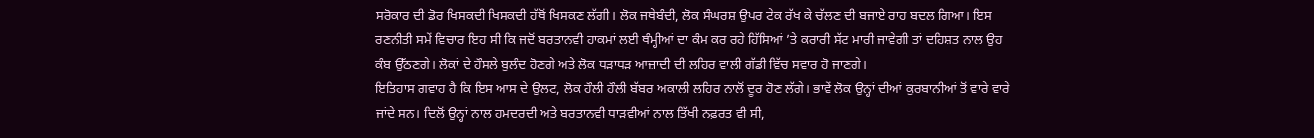ਸਰੋਕਾਰ ਦੀ ਡੋਰ ਖਿਸਕਦੀ ਖਿਸਕਦੀ ਹੱਥੋਂ ਖਿਸਕਣ ਲੱਗੀ। ਲੋਕ ਜਥੇਬੰਦੀ, ਲੋਕ ਸੰਘਰਸ਼ ਉਪਰ ਟੇਕ ਰੱਖ ਕੇ ਚੱਲਣ ਦੀ ਬਜਾਏ ਰਾਹ ਬਦਲ ਗਿਆ। ਇਸ ਰਣਨੀਤੀ ਸਮੇਂ ਵਿਚਾਰ ਇਹ ਸੀ ਕਿ ਜਦੋਂ ਬਰਤਾਨਵੀ ਹਾਕਮਾਂ ਲਈ ਥੰਮ੍ਹੀਆਂ ਦਾ ਕੰਮ ਕਰ ਰਹੇ ਹਿੱਸਿਆਂ ’ਤੇ ਕਰਾਰੀ ਸੱਟ ਮਾਰੀ ਜਾਵੇਗੀ ਤਾਂ ਦਹਿਸ਼ਤ ਨਾਲ ਉਹ ਕੰਬ ਉੱਠਣਗੇ। ਲੋਕਾਂ ਦੇ ਹੌਸਲੇ ਬੁਲੰਦ ਹੋਣਗੇ ਅਤੇ ਲੋਕ ਧੜਾਧੜ ਆਜ਼ਾਦੀ ਦੀ ਲਹਿਰ ਵਾਲੀ ਗੱਡੀ ਵਿੱਚ ਸਵਾਰ ਹੋ ਜਾਣਗੇ।
ਇਤਿਹਾਸ ਗਵਾਹ ਹੈ ਕਿ ਇਸ ਆਸ ਦੇ ਉਲਟ, ਲੋਕ ਹੌਲੀ ਹੌਲੀ ਬੱਬਰ ਅਕਾਲੀ ਲਹਿਰ ਨਾਲੋਂ ਦੂਰ ਹੋਣ ਲੱਗੇ। ਭਾਵੇਂ ਲੋਕ ਉਨ੍ਹਾਂ ਦੀਆਂ ਕੁਰਬਾਨੀਆਂ ਤੋਂ ਵਾਰੇ ਵਾਰੇ ਜਾਂਦੇ ਸਨ। ਦਿਲੋਂ ਉਨ੍ਹਾਂ ਨਾਲ ਹਮਦਰਦੀ ਅਤੇ ਬਰਤਾਨਵੀ ਧਾੜਵੀਆਂ ਨਾਲ ਤਿੱਖੀ ਨਫ਼ਰਤ ਵੀ ਸੀ,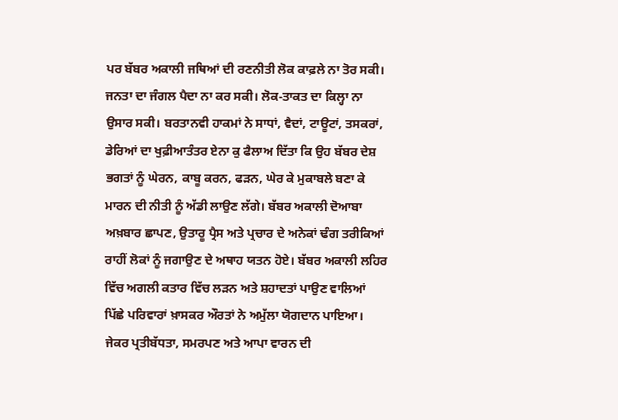ਪਰ ਬੱਬਰ ਅਕਾਲੀ ਜਥਿਆਂ ਦੀ ਰਣਨੀਤੀ ਲੋਕ ਕਾਫ਼ਲੇ ਨਾ ਤੋਰ ਸਕੀ। ਜਨਤਾ ਦਾ ਜੰਗਲ ਪੈਦਾ ਨਾ ਕਰ ਸਕੀ। ਲੋਕ-ਤਾਕਤ ਦਾ ਕਿਲ੍ਹਾ ਨਾ ਉਸਾਰ ਸਕੀ। ਬਰਤਾਨਵੀ ਹਾਕਮਾਂ ਨੇ ਸਾਧਾਂ, ਵੈਦਾਂ, ਟਾਊਟਾਂ, ਤਸਕਰਾਂ, ਡੇਰਿਆਂ ਦਾ ਖੁਫ਼ੀਆਤੰਤਰ ਏਨਾ ਕੁ ਫੈਲਾਅ ਦਿੱਤਾ ਕਿ ਉਹ ਬੱਬਰ ਦੇਸ਼ ਭਗਤਾਂ ਨੂੰ ਘੇਰਨ, ਕਾਬੂ ਕਰਨ, ਫੜਨ, ਘੇਰ ਕੇ ਮੁਕਾਬਲੇ ਬਣਾ ਕੇ ਮਾਰਨ ਦੀ ਨੀਤੀ ਨੂੰ ਅੱਡੀ ਲਾਉਣ ਲੱਗੇ। ਬੱਬਰ ਅਕਾਲੀ ਦੋਆਬਾ ਅਖ਼ਬਾਰ ਛਾਪਣ, ਉਤਾਰੂ ਪ੍ਰੈਸ ਅਤੇ ਪ੍ਰਚਾਰ ਦੇ ਅਨੇਕਾਂ ਢੰਗ ਤਰੀਕਿਆਂ ਰਾਹੀਂ ਲੋਕਾਂ ਨੂੰ ਜਗਾਉਣ ਦੇ ਅਥਾਹ ਯਤਨ ਹੋਏ। ਬੱਬਰ ਅਕਾਲੀ ਲਹਿਰ ਵਿੱਚ ਅਗਲੀ ਕਤਾਰ ਵਿੱਚ ਲੜਨ ਅਤੇ ਸ਼ਹਾਦਤਾਂ ਪਾਉਣ ਵਾਲਿਆਂ ਪਿੱਛੇ ਪਰਿਵਾਰਾਂ ਖ਼ਾਸਕਰ ਔਰਤਾਂ ਨੇ ਅਮੁੱਲਾ ਯੋਗਦਾਨ ਪਾਇਆ। ਜੇਕਰ ਪ੍ਰਤੀਬੱਧਤਾ, ਸਮਰਪਣ ਅਤੇ ਆਪਾ ਵਾਰਨ ਦੀ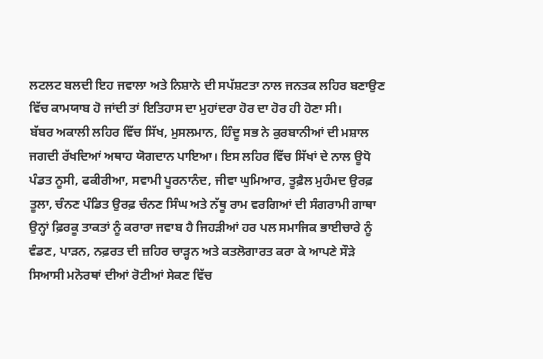ਲਟਲਟ ਬਲਦੀ ਇਹ ਜਵਾਲਾ ਅਤੇ ਨਿਸ਼ਾਨੇ ਦੀ ਸਪੱਸ਼ਟਤਾ ਨਾਲ ਜਨਤਕ ਲਹਿਰ ਬਣਾਉਣ ਵਿੱਚ ਕਾਮਯਾਬ ਹੋ ਜਾਂਦੀ ਤਾਂ ਇਤਿਹਾਸ ਦਾ ਮੁਹਾਂਦਰਾ ਹੋਰ ਦਾ ਹੋਰ ਹੀ ਹੋਣਾ ਸੀ।
ਬੱਬਰ ਅਕਾਲੀ ਲਹਿਰ ਵਿੱਚ ਸਿੱਖ, ਮੁਸਲਮਾਨ, ਹਿੰਦੂ ਸਭ ਨੇ ਕੁਰਬਾਨੀਆਂ ਦੀ ਮਸ਼ਾਲ ਜਗਦੀ ਰੱਖਦਿਆਂ ਅਥਾਹ ਯੋਗਦਾਨ ਪਾਇਆ। ਇਸ ਲਹਿਰ ਵਿੱਚ ਸਿੱਖਾਂ ਦੇ ਨਾਲ ਊਧੋ ਪੰਡਤ ਨੂਸੀ, ਫਕੀਰੀਆ, ਸਵਾਮੀ ਪੂਰਨਾਨੰਦ, ਜੀਵਾ ਘੁਮਿਆਰ, ਤੂਫ਼ੈਲ ਮੁਹੰਮਦ ਉਰਫ਼ ਤੂਲਾ, ਚੰਨਣ ਪੰਡਿਤ ਉਰਫ਼ ਚੰਨਣ ਸਿੰਘ ਅਤੇ ਨੱਥੂ ਰਾਮ ਵਰਗਿਆਂ ਦੀ ਸੰਗਰਾਮੀ ਗਾਥਾ ਉਨ੍ਹਾਂ ਫ਼ਿਰਕੂ ਤਾਕਤਾਂ ਨੂੰ ਕਰਾਰਾ ਜਵਾਬ ਹੈ ਜਿਹੜੀਆਂ ਹਰ ਪਲ ਸਮਾਜਿਕ ਭਾਈਚਾਰੇ ਨੂੰ ਵੰਡਣ, ਪਾੜਨ, ਨਫ਼ਰਤ ਦੀ ਜ਼ਹਿਰ ਚਾੜ੍ਹਨ ਅਤੇ ਕਤਲੋਗਾਰਤ ਕਰਾ ਕੇ ਆਪਣੇ ਸੌੜੇ ਸਿਆਸੀ ਮਨੋਰਥਾਂ ਦੀਆਂ ਰੋਟੀਆਂ ਸੇਕਣ ਵਿੱਚ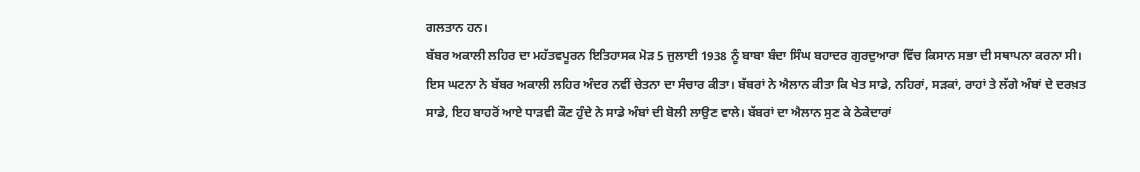ਗਲਤਾਨ ਹਨ।
ਬੱਬਰ ਅਕਾਲੀ ਲਹਿਰ ਦਾ ਮਹੱਤਵਪੂਰਨ ਇਤਿਹਾਸਕ ਮੋੜ 5 ਜੁਲਾਈ 1938 ਨੂੰ ਬਾਬਾ ਬੰਦਾ ਸਿੰਘ ਬਹਾਦਰ ਗੁਰਦੁਆਰਾ ਵਿੱਚ ਕਿਸਾਨ ਸਭਾ ਦੀ ਸਥਾਪਨਾ ਕਰਨਾ ਸੀ। ਇਸ ਘਟਨਾ ਨੇ ਬੱਬਰ ਅਕਾਲੀ ਲਹਿਰ ਅੰਦਰ ਨਵੀਂ ਚੇਤਨਾ ਦਾ ਸੰਚਾਰ ਕੀਤਾ। ਬੱਬਰਾਂ ਨੇ ਐਲਾਨ ਕੀਤਾ ਕਿ ਖੇਤ ਸਾਡੇ, ਨਹਿਰਾਂ, ਸੜਕਾਂ, ਰਾਹਾਂ ਤੇ ਲੱਗੇ ਅੰਬਾਂ ਦੇ ਦਰਖ਼ਤ ਸਾਡੇ, ਇਹ ਬਾਹਰੋਂ ਆਏ ਧਾੜਵੀ ਕੌਣ ਹੁੰਦੇ ਨੇ ਸਾਡੇ ਅੰਬਾਂ ਦੀ ਬੋਲੀ ਲਾਉਣ ਵਾਲੇ। ਬੱਬਰਾਂ ਦਾ ਐਲਾਨ ਸੁਣ ਕੇ ਠੇਕੇਦਾਰਾਂ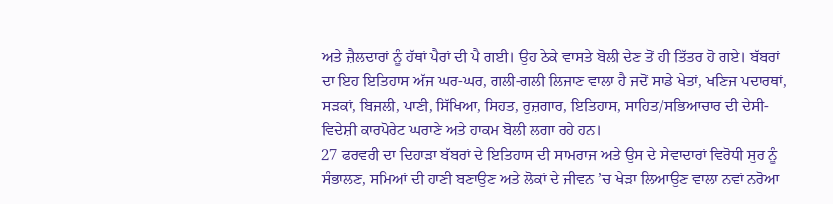ਅਤੇ ਜ਼ੈਲਦਾਰਾਂ ਨੂੰ ਹੱਥਾਂ ਪੈਰਾਂ ਦੀ ਪੈ ਗਈ। ਉਹ ਠੇਕੇ ਵਾਸਤੇ ਬੋਲੀ ਦੇਣ ਤੋਂ ਹੀ ਤਿੱਤਰ ਹੋ ਗਏ। ਬੱਬਰਾਂ ਦਾ ਇਹ ਇਤਿਹਾਸ ਅੱਜ ਘਰ-ਘਰ, ਗਲੀ-ਗਲੀ ਲਿਜਾਣ ਵਾਲਾ ਹੈ ਜਦੋਂ ਸਾਡੇ ਖੇਤਾਂ, ਖਣਿਜ ਪਦਾਰਥਾਂ, ਸੜਕਾਂ, ਬਿਜਲੀ, ਪਾਣੀ, ਸਿੱਖਿਆ, ਸਿਹਤ, ਰੁਜ਼ਗਾਰ, ਇਤਿਹਾਸ, ਸਾਹਿਤ/ਸਭਿਆਚਾਰ ਦੀ ਦੇਸੀ-ਵਿਦੇਸ਼ੀ ਕਾਰਪੋਰੇਟ ਘਰਾਣੇ ਅਤੇ ਹਾਕਮ ਬੋਲੀ ਲਗਾ ਰਹੇ ਹਨ।
27 ਫਰਵਰੀ ਦਾ ਦਿਹਾੜਾ ਬੱਬਰਾਂ ਦੇ ਇਤਿਹਾਸ ਦੀ ਸਾਮਰਾਜ ਅਤੇ ਉਸ ਦੇ ਸੇਵਾਦਾਰਾਂ ਵਿਰੋਧੀ ਸੁਰ ਨੂੰ ਸੰਭਾਲਣ, ਸਮਿਆਂ ਦੀ ਹਾਣੀ ਬਣਾਉਣ ਅਤੇ ਲੋਕਾਂ ਦੇ ਜੀਵਨ ’ਚ ਖੇੜਾ ਲਿਆਉਣ ਵਾਲਾ ਨਵਾਂ ਨਰੋਆ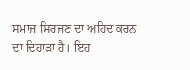ਸਮਾਜ ਸਿਰਜਣ ਦਾ ਅਹਿਦ ਕਰਨ ਦਾ ਦਿਹਾੜਾ ਹੈ। ਇਹ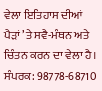ਵੇਲਾ ਇਤਿਹਾਸ ਦੀਆਂ ਪੈੜਾਂ ’ਤੇ ਸਵੈ-ਮੰਥਨ ਅਤੇ ਚਿੰਤਨ ਕਰਨ ਦਾ ਵੇਲਾ ਹੈ।
ਸੰਪਰਕ: 98778-68710